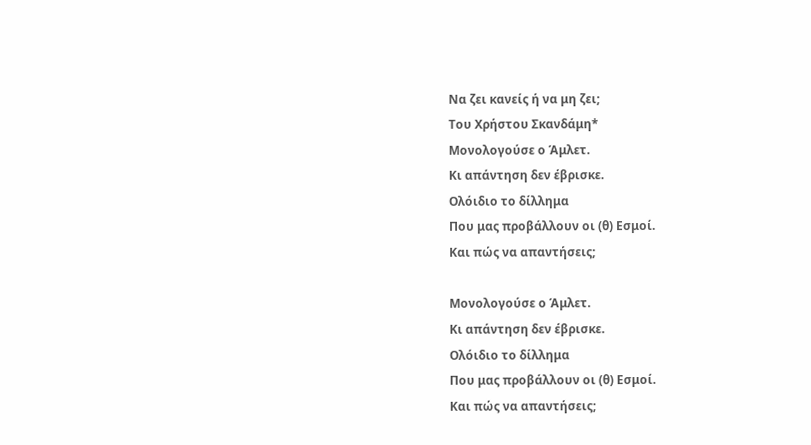Να ζει κανείς ή να μη ζει;
Του Χρήστου Σκανδάμη*
Μονολογούσε ο Άμλετ.
Κι απάντηση δεν έβρισκε.
Ολόιδιο το δίλλημα
Που μας προβάλλουν οι (θ) Εσμοί.
Και πώς να απαντήσεις;

Μονολογούσε ο Άμλετ.
Κι απάντηση δεν έβρισκε.
Ολόιδιο το δίλλημα
Που μας προβάλλουν οι (θ) Εσμοί.
Και πώς να απαντήσεις;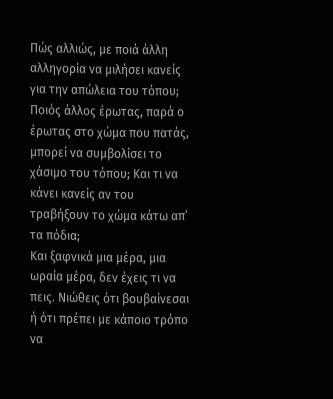Πώς αλλιώς, με ποιά άλλη αλληγορία να μιλήσει κανείς για την απώλεια του τόπου; Ποιός άλλος έρωτας, παρά ο έρωτας στο χώμα που πατάς, μπορεί να συμβολίσει το χάσιμο του τόπου; Και τι να κάνει κανείς αν του τραβήξουν το χώμα κάτω απ’ τα πόδια;
Και ξαφνικά μια μέρα, μια ωραία μέρα, δεν έχεις τι να πεις. Νιώθεις ότι βουβαίνεσαι ή ότι πρέπει με κάποιο τρόπο να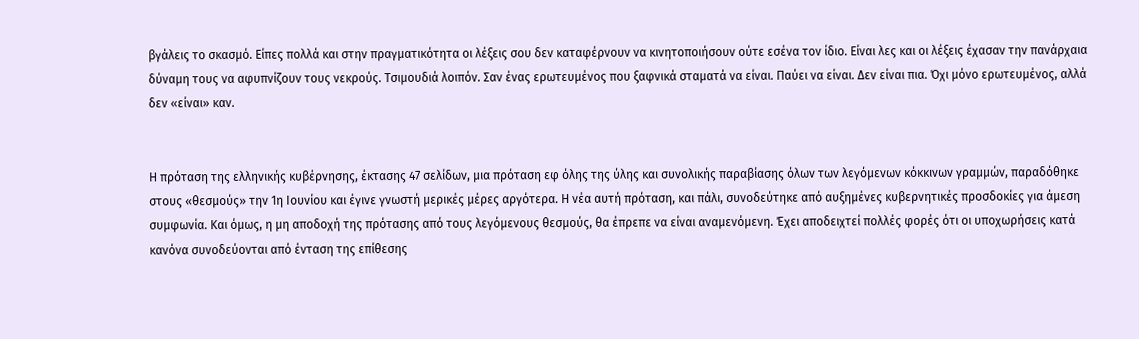βγάλεις το σκασμό. Είπες πολλά και στην πραγματικότητα οι λέξεις σου δεν καταφέρνουν να κινητοποιήσουν ούτε εσένα τον ίδιο. Είναι λες και οι λέξεις έχασαν την πανάρχαια δύναμη τους να αφυπνίζουν τους νεκρούς. Τσιμουδιά λοιπόν. Σαν ένας ερωτευμένος που ξαφνικά σταματά να είναι. Παύει να είναι. Δεν είναι πια. Όχι μόνο ερωτευμένος, αλλά δεν «είναι» καν.


Η πρόταση της ελληνικής κυβέρνησης, έκτασης 47 σελίδων, μια πρόταση εφ όλης της ύλης και συνολικής παραβίασης όλων των λεγόμενων κόκκινων γραμμών, παραδόθηκε στους «θεσμούς» την 1η Ιουνίου και έγινε γνωστή μερικές μέρες αργότερα. Η νέα αυτή πρόταση, και πάλι, συνοδεύτηκε από αυξημένες κυβερνητικές προσδοκίες για άμεση συμφωνία. Και όμως, η μη αποδοχή της πρότασης από τους λεγόμενους θεσμούς, θα έπρεπε να είναι αναμενόμενη. Έχει αποδειχτεί πολλές φορές ότι οι υποχωρήσεις κατά κανόνα συνοδεύονται από ένταση της επίθεσης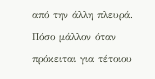από την άλλη πλευρά. Πόσο μάλλον όταν πρόκειται για τέτοιου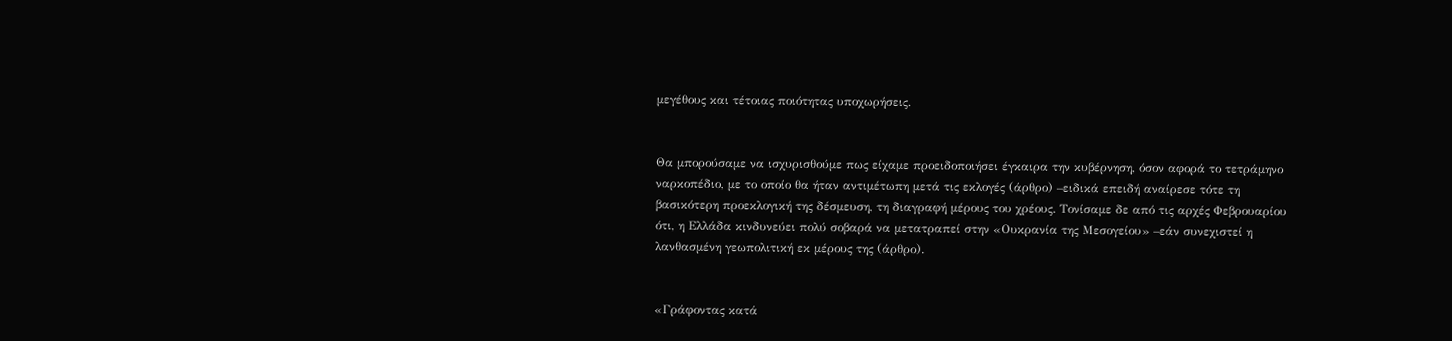μεγέθους και τέτοιας ποιότητας υποχωρήσεις.


Θα μπορούσαμε να ισχυρισθούμε πως είχαμε προειδοποιήσει έγκαιρα την κυβέρνηση, όσον αφορά το τετράμηνο ναρκοπέδιο, με το οποίο θα ήταν αντιμέτωπη μετά τις εκλογές (άρθρο) –ειδικά επειδή αναίρεσε τότε τη βασικότερη προεκλογική της δέσμευση, τη διαγραφή μέρους του χρέους. Τονίσαμε δε από τις αρχές Φεβρουαρίου ότι, η Ελλάδα κινδυνεύει πολύ σοβαρά να μετατραπεί στην «Ουκρανία της Μεσογείου» –εάν συνεχιστεί η λανθασμένη γεωπολιτική εκ μέρους της (άρθρο).


«Γράφοντας κατά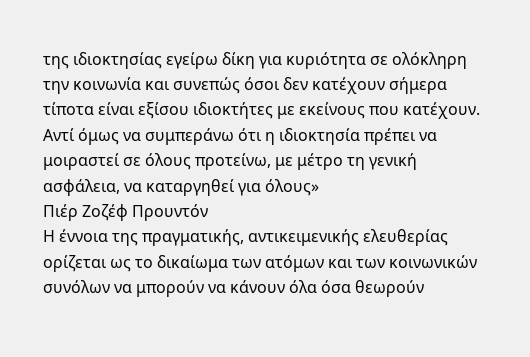της ιδιοκτησίας εγείρω δίκη για κυριότητα σε ολόκληρη την κοινωνία και συνεπώς όσοι δεν κατέχουν σήμερα τίποτα είναι εξίσου ιδιοκτήτες με εκείνους που κατέχουν. Αντί όμως να συμπεράνω ότι η ιδιοκτησία πρέπει να μοιραστεί σε όλους προτείνω, με μέτρο τη γενική ασφάλεια, να καταργηθεί για όλους»
Πιέρ Ζοζέφ Προυντόν
Η έννοια της πραγματικής, αντικειμενικής ελευθερίας ορίζεται ως το δικαίωμα των ατόμων και των κοινωνικών συνόλων να μπορούν να κάνουν όλα όσα θεωρούν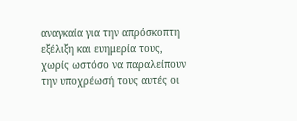αναγκαία για την απρόσκοπτη εξέλιξη και ευημερία τους, χωρίς ωστόσο να παραλείπουν την υποχρέωσή τους αυτές οι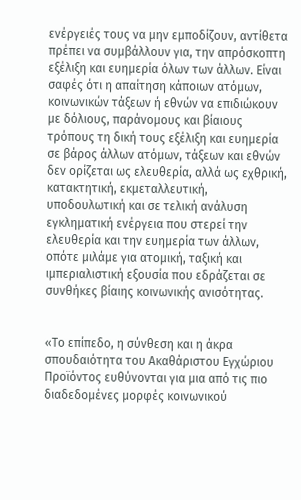ενέργειές τους να μην εμποδίζουν, αντίθετα πρέπει να συμβάλλουν για, την απρόσκοπτη εξέλιξη και ευημερία όλων των άλλων. Είναι σαφές ότι η απαίτηση κάποιων ατόμων, κοινωνικών τάξεων ή εθνών να επιδιώκουν με δόλιους, παράνομους και βίαιους τρόπους τη δική τους εξέλιξη και ευημερία σε βάρος άλλων ατόμων, τάξεων και εθνών δεν ορίζεται ως ελευθερία, αλλά ως εχθρική, κατακτητική, εκμεταλλευτική, υποδουλωτική και σε τελική ανάλυση εγκληματική ενέργεια που στερεί την ελευθερία και την ευημερία των άλλων, οπότε μιλάμε για ατομική, ταξική και ιμπεριαλιστική εξουσία που εδράζεται σε συνθήκες βίαιης κοινωνικής ανισότητας.


«Το επίπεδο, η σύνθεση και η άκρα σπουδαιότητα του Ακαθάριστου Εγχώριου Προϊόντος ευθύνονται για μια από τις πιο διαδεδομένες μορφές κοινωνικού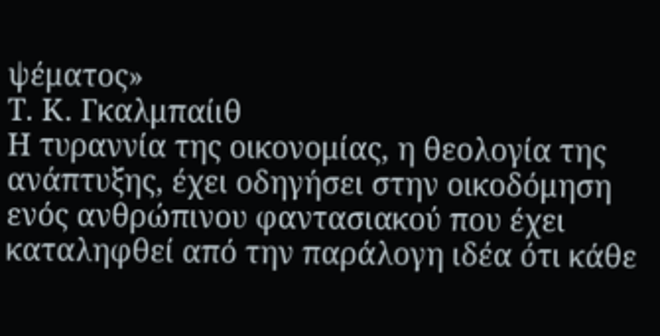ψέματος»
Τ. Κ. Γκαλμπαίιθ
Η τυραννία της οικονομίας, η θεολογία της ανάπτυξης, έχει οδηγήσει στην οικοδόμηση ενός ανθρώπινου φαντασιακού που έχει καταληφθεί από την παράλογη ιδέα ότι κάθε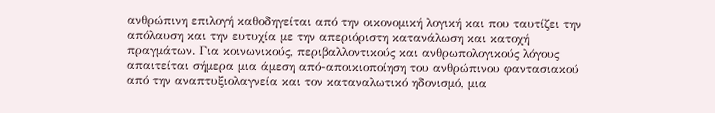ανθρώπινη επιλογή καθοδηγείται από την οικονομική λογική και που ταυτίζει την απόλαυση και την ευτυχία με την απεριόριστη κατανάλωση και κατοχή πραγμάτων. Για κοινωνικούς, περιβαλλοντικούς και ανθρωπολογικούς λόγους απαιτείται σήμερα μια άμεση από-αποικιοποίηση του ανθρώπινου φαντασιακού από την αναπτυξιολαγνεία και τον καταναλωτικό ηδονισμό, μια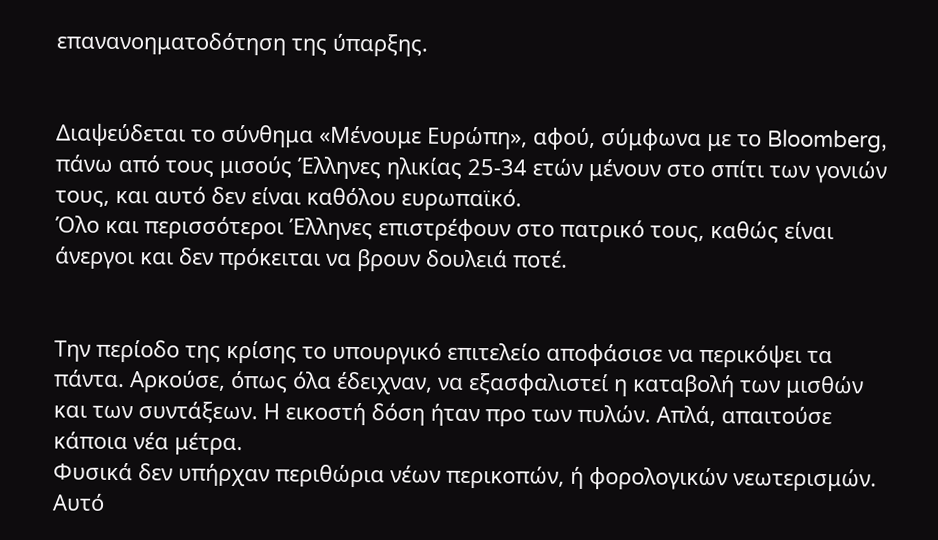επανανοηματοδότηση της ύπαρξης.


Διαψεύδεται το σύνθημα «Μένουμε Ευρώπη», αφού, σύμφωνα με το Bloomberg, πάνω από τους μισούς Έλληνες ηλικίας 25-34 ετών μένουν στο σπίτι των γονιών τους, και αυτό δεν είναι καθόλου ευρωπαϊκό.
Όλο και περισσότεροι Έλληνες επιστρέφουν στο πατρικό τους, καθώς είναι άνεργοι και δεν πρόκειται να βρουν δουλειά ποτέ.


Την περίοδο της κρίσης το υπουργικό επιτελείο αποφάσισε να περικόψει τα πάντα. Αρκούσε, όπως όλα έδειχναν, να εξασφαλιστεί η καταβολή των μισθών και των συντάξεων. Η εικοστή δόση ήταν προ των πυλών. Απλά, απαιτούσε κάποια νέα μέτρα.
Φυσικά δεν υπήρχαν περιθώρια νέων περικοπών, ή φορολογικών νεωτερισμών. Αυτό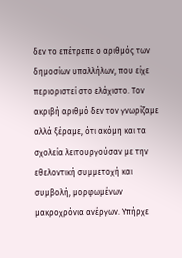δεν το επέτρεπε ο αριθμός των δημοσίων υπαλλήλων, που είχε περιοριστεί στο ελάχιστο. Τον ακριβή αριθμό δεν τον γνωρίζαμε αλλά ξέραμε, ότι ακόμη και τα σχολεία λειτουργούσαν με την εθελοντική συμμετοχή και συμβολή, μορφωμένων μακροχρόνια ανέργων. Υπήρχε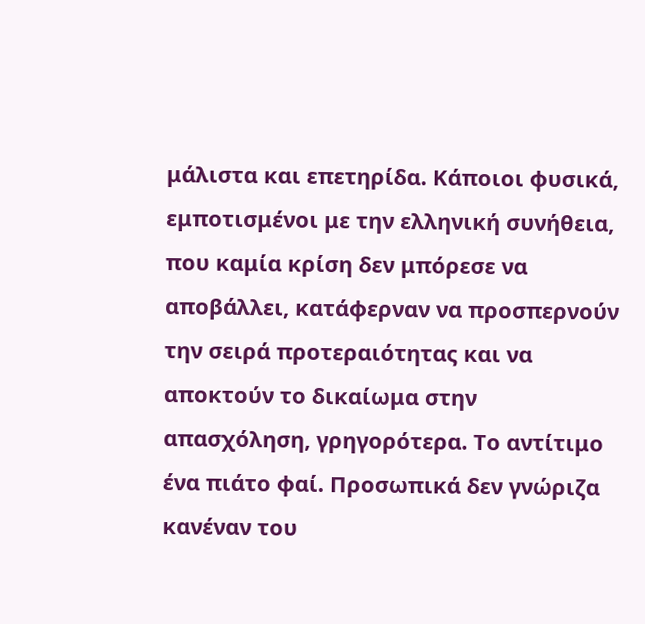μάλιστα και επετηρίδα. Κάποιοι φυσικά, εμποτισμένοι με την ελληνική συνήθεια, που καμία κρίση δεν μπόρεσε να αποβάλλει, κατάφερναν να προσπερνούν την σειρά προτεραιότητας και να αποκτούν το δικαίωμα στην απασχόληση, γρηγορότερα. Το αντίτιμο ένα πιάτο φαί. Προσωπικά δεν γνώριζα κανέναν του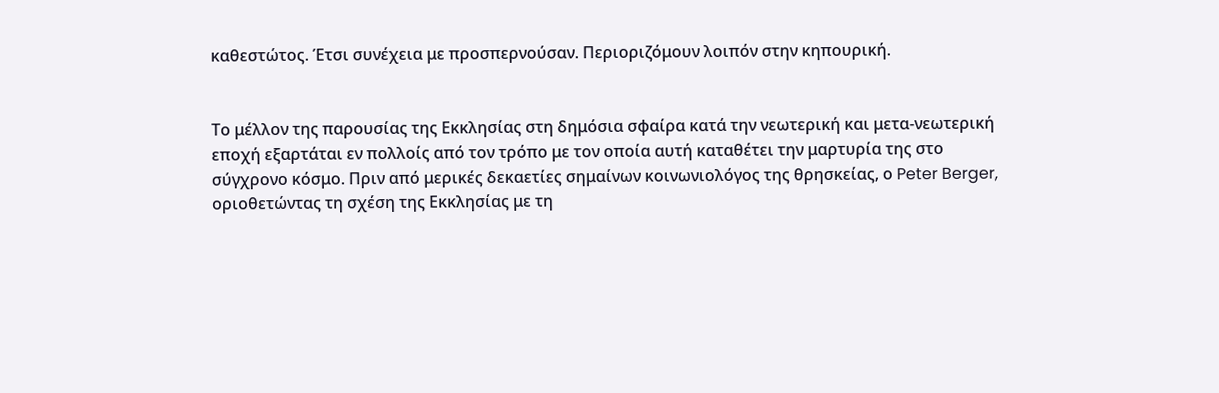καθεστώτος. Έτσι συνέχεια με προσπερνούσαν. Περιοριζόμουν λοιπόν στην κηπουρική.


Το μέλλον της παρουσίας της Εκκλησίας στη δημόσια σφαίρα κατά την νεωτερική και μετα-νεωτερική εποχή εξαρτάται εν πολλοίς από τον τρόπο με τον οποία αυτή καταθέτει την μαρτυρία της στο σύγχρονο κόσμο. Πριν από μερικές δεκαετίες σημαίνων κοινωνιολόγος της θρησκείας, ο Peter Berger, οριοθετώντας τη σχέση της Εκκλησίας με τη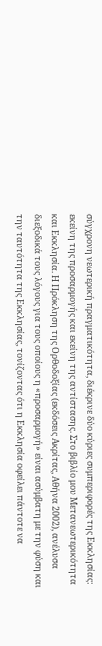σύγχρονη νεωτερική πραγματικότητα, διέκρινε δύο κύριες συμπεριφορές της Εκκλησίας: εκείνη της προσαρμογής και εκείνη της αντίστασης. Στο βιβλίο μου Μετανεωτερικότητα και Εκκλησία. Η Πρόκληση της Ορθοδοξίας (εκδόσεις Ακρίτας, Αθήνα 2002), ανέλυσα διεξοδικά τους λόγους για τους οποίους η «προσαρμογή» είναι ασύμβατη με την φύση και την ταυτότητα της Εκκλησίας, τονίζοντας ότι η Εκκλησία οφείλει πάντοτε να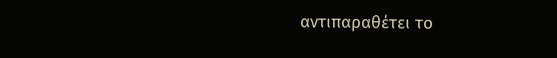αντιπαραθέτει το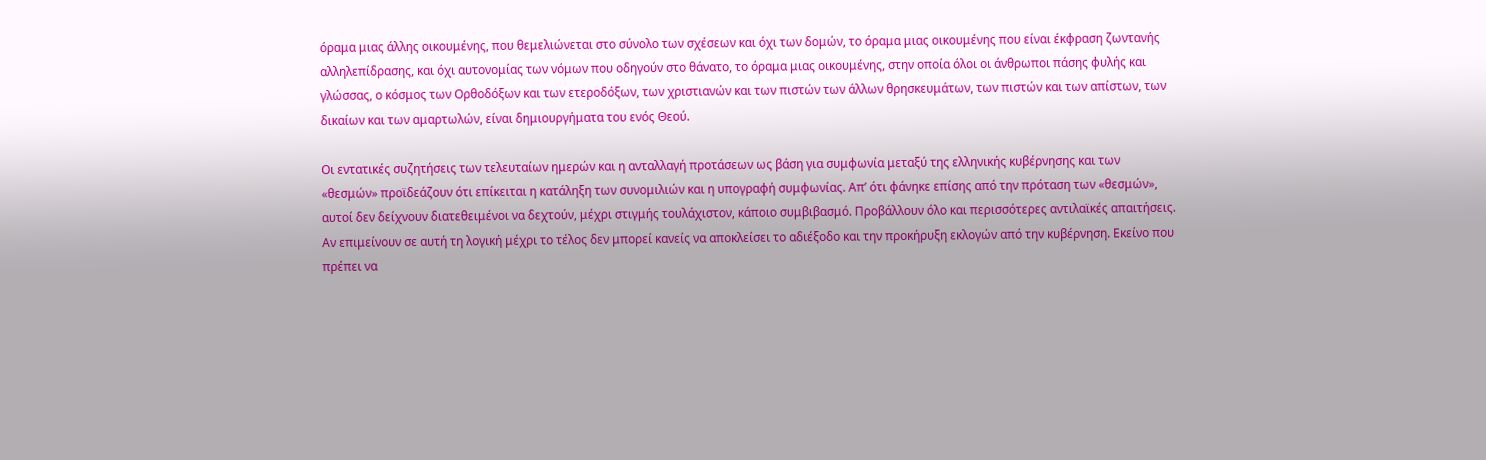όραμα μιας άλλης οικουμένης, που θεμελιώνεται στο σύνολο των σχέσεων και όχι των δομών, το όραμα μιας οικουμένης που είναι έκφραση ζωντανής αλληλεπίδρασης, και όχι αυτονομίας των νόμων που οδηγούν στο θάνατο, το όραμα μιας οικουμένης, στην οποία όλοι οι άνθρωποι πάσης φυλής και γλώσσας, ο κόσμος των Ορθοδόξων και των ετεροδόξων, των χριστιανών και των πιστών των άλλων θρησκευμάτων, των πιστών και των απίστων, των δικαίων και των αμαρτωλών, είναι δημιουργήματα του ενός Θεού.

Οι εντατικές συζητήσεις των τελευταίων ημερών και η ανταλλαγή προτάσεων ως βάση για συμφωνία μεταξύ της ελληνικής κυβέρνησης και των «θεσμών» προϊδεάζουν ότι επίκειται η κατάληξη των συνομιλιών και η υπογραφή συμφωνίας. Απ’ ότι φάνηκε επίσης από την πρόταση των «θεσμών», αυτοί δεν δείχνουν διατεθειμένοι να δεχτούν, μέχρι στιγμής τουλάχιστον, κάποιο συμβιβασμό. Προβάλλουν όλο και περισσότερες αντιλαϊκές απαιτήσεις. Αν επιμείνουν σε αυτή τη λογική μέχρι το τέλος δεν μπορεί κανείς να αποκλείσει το αδιέξοδο και την προκήρυξη εκλογών από την κυβέρνηση. Εκείνο που πρέπει να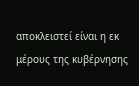αποκλειστεί είναι η εκ μέρους της κυβέρνησης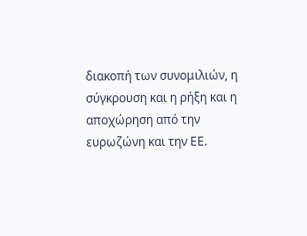διακοπή των συνομιλιών, η σύγκρουση και η ρήξη και η αποχώρηση από την ευρωζώνη και την ΕΕ.